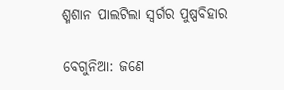ଶ୍ମଶାନ ପାଲଟିଲା ସ୍ୱର୍ଗର ପୁଷ୍ପବିହାର

ବେଗୁନିଆ: ଜଣେ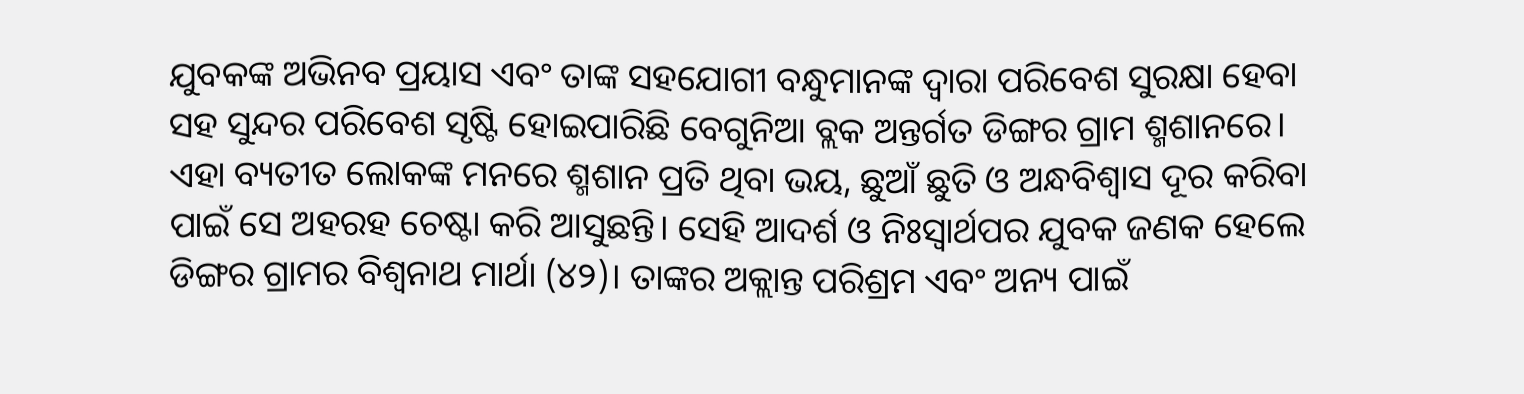ଯୁବକଙ୍କ ଅଭିନବ ପ୍ରୟାସ ଏବଂ ତାଙ୍କ ସହଯୋଗୀ ବନ୍ଧୁମାନଙ୍କ ଦ୍ୱାରା ପରିବେଶ ସୁରକ୍ଷା ହେବା ସହ ସୁନ୍ଦର ପରିବେଶ ସୃଷ୍ଟି ହୋଇପାରିଛି ବେଗୁନିଆ ବ୍ଲକ ଅନ୍ତର୍ଗତ ଡିଙ୍ଗର ଗ୍ରାମ ଶ୍ମଶାନରେ। ଏହା ବ୍ୟତୀତ ଲୋକଙ୍କ ମନରେ ଶ୍ମଶାନ ପ୍ରତି ଥିବା ଭୟ, ଛୁଆଁ ଛୁତି ଓ ଅନ୍ଧବିଶ୍ୱାସ ଦୂର କରିବା ପାଇଁ ସେ ଅହରହ ଚେଷ୍ଟା କରି ଆସୁଛନ୍ତି। ସେହି ଆଦର୍ଶ ଓ ନିଃସ୍ଵାର୍ଥପର ଯୁବକ ଜଣକ ହେଲେ ଡିଙ୍ଗର ଗ୍ରାମର ବିଶ୍ଵନାଥ ମାର୍ଥା (୪୨)। ତାଙ୍କର ଅକ୍ଲାନ୍ତ ପରିଶ୍ରମ ଏବଂ ଅନ୍ୟ ପାଇଁ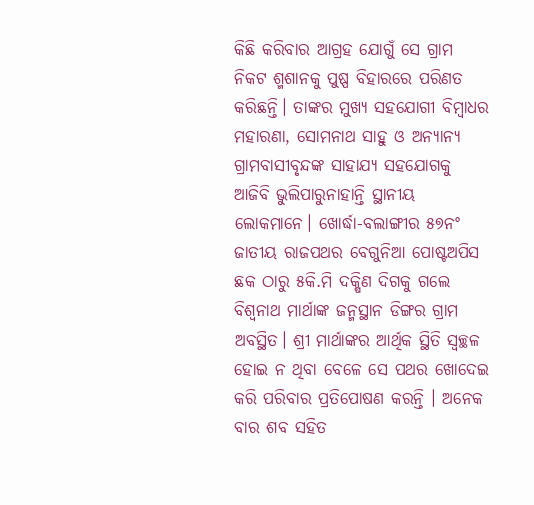କିଛି କରିବାର ଆଗ୍ରହ ଯୋଗୁଁ ସେ ଗ୍ରାମ ନିକଟ ଶ୍ମଶାନକୁ ପୁଷ୍ପ ବିହାରରେ ପରିଣତ କରିଛନ୍ତି। ତାଙ୍କର ମୁଖ୍ୟ ସହଯୋଗୀ ବିମ୍ବାଧର ମହାରଣା, ସୋମନାଥ ସାହୁ ଓ ଅନ୍ୟାନ୍ୟ ଗ୍ରାମବାସୀବୃନ୍ଦଙ୍କ ସାହାଯ୍ୟ ସହଯୋଗକୁ ଆଜିବି ଭୁଲିପାରୁନାହାନ୍ତି ସ୍ଥାନୀୟ ଲୋକମାନେ। ଖୋର୍ଦ୍ଧା-ବଲାଙ୍ଗୀର ୫୭ନଂ ଜାତୀୟ ରାଜପଥର ବେଗୁନିଆ ପୋଷ୍ଟଅପିସ ଛକ ଠାରୁ ୫କି.ମି ଦକ୍ଷିଣ ଦିଗକୁ ଗଲେ ବିଶ୍ଵନାଥ ମାର୍ଥାଙ୍କ ଜନ୍ମସ୍ଥାନ ଡିଙ୍ଗର ଗ୍ରାମ ଅବସ୍ଥିତ। ଶ୍ରୀ ମାର୍ଥାଙ୍କର ଆର୍ଥିକ ସ୍ଥିତି ସ୍ୱଚ୍ଛଳ ହୋଇ ନ ଥିବା ବେଳେ ସେ ପଥର ଖୋଦେଇ କରି ପରିବାର ପ୍ରତିପୋଷଣ କରନ୍ତି । ଅନେକ ବାର ଶବ ସହିତ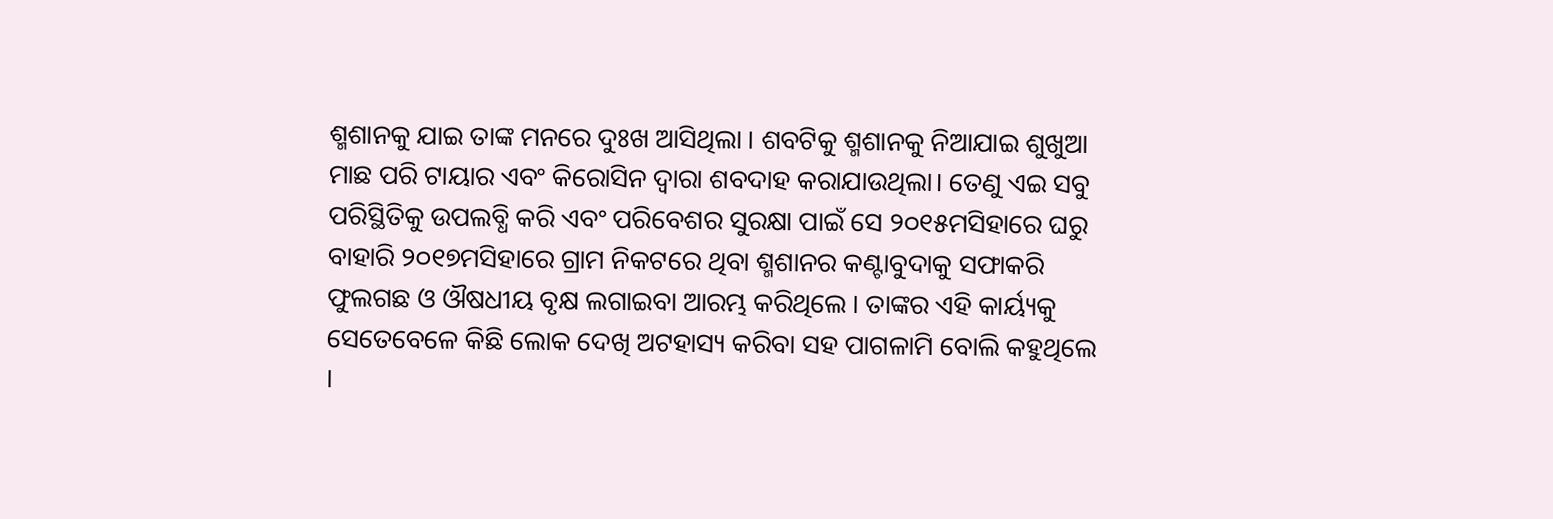ଶ୍ମଶାନକୁ ଯାଇ ତାଙ୍କ ମନରେ ଦୁଃଖ ଆସିଥିଲା । ଶବଟିକୁ ଶ୍ମଶାନକୁ ନିଆଯାଇ ଶୁଖୁଆ ମାଛ ପରି ଟାୟାର ଏବଂ କିରୋସିନ ଦ୍ୱାରା ଶବଦାହ କରାଯାଉଥିଲା। ତେଣୁ ଏଇ ସବୁ ପରିସ୍ଥିତିକୁ ଉପଲବ୍ଧି କରି ଏବଂ ପରିବେଶର ସୁରକ୍ଷା ପାଇଁ ସେ ୨୦୧୫ମସିହାରେ ଘରୁ ବାହାରି ୨୦୧୭ମସିହାରେ ଗ୍ରାମ ନିକଟରେ ଥିବା ଶ୍ମଶାନର କଣ୍ଟାବୁଦାକୁ ସଫାକରି ଫୁଲଗଛ ଓ ଔଷଧୀୟ ବୃକ୍ଷ ଲଗାଇବା ଆରମ୍ଭ କରିଥିଲେ । ତାଙ୍କର ଏହି କାର୍ୟ୍ୟକୁ ସେତେବେଳେ କିଛି ଲୋକ ଦେଖି ଅଟହାସ୍ୟ କରିବା ସହ ପାଗଳାମି ବୋଲି କହୁଥିଲେ ।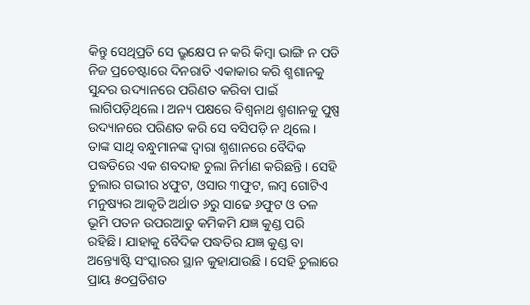କିନ୍ତୁ ସେଥିପ୍ରତି ସେ ଭ୍ରୁକ୍ଷେପ ନ କରି କିମ୍ବା ଭାଙ୍ଗି ନ ପଡି ନିଜ ପ୍ରଚେଷ୍ଟାରେ ଦିନରାତି ଏକାକାର କରି ଶ୍ମଶାନକୁ ସୁନ୍ଦର ଉଦ୍ୟାନରେ ପରିଣତ କରିବା ପାଇଁ ଲାଗିପଡ଼ିଥିଲେ। ଅନ୍ୟ ପକ୍ଷରେ ବିଶ୍ଵନାଥ ଶ୍ମଶାନକୁ ପୁଷ୍ପ ଉଦ୍ୟାନରେ ପରିଣତ କରି ସେ ବସିପଡ଼ି ନ ଥିଲେ। ତାଙ୍କ ସାଥି ବନ୍ଧୁମାନଙ୍କ ଦ୍ଵାରା ଶ୍ମଶାନରେ ବୈଦିକ ପଦ୍ଧତିରେ ଏକ ଶବଦାହ ଚୁଲା ନିର୍ମାଣ କରିଛନ୍ତି । ସେହି ଚୁଲାର ଗଭୀର ୪ଫୁଟ, ଓସାର ୩ଫୁଟ, ଲମ୍ବ ଗୋଟିଏ ମନୁଷ୍ୟର ଆକୃତି ଅର୍ଥାତ ୬ରୁ ସାଢେ ୬ଫୁଟ ଓ ତଳ ଭୂମି ପତନ ଉପରଆଡୁ କମିକମି ଯଜ୍ଞ କୁଣ୍ଡ ପରି ରହିଛି। ଯାହାକୁ ବୈଦିକ ପଦ୍ଧତିର ଯଜ୍ଞ କୁଣ୍ଡ ବା ଅନ୍ତ୍ୟୋଷ୍ଟି ସଂସ୍କାରର ସ୍ଥାନ କୁହାଯାଉଛି । ସେହି ଚୁଲାରେ ପ୍ରାୟ ୫୦ପ୍ରତିଶତ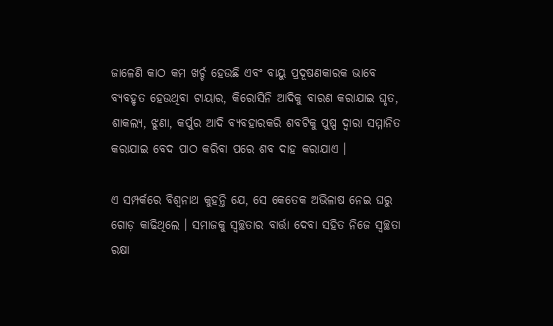ଜାଳେଣି କାଠ କମ ଖର୍ଚ୍ଚ ହେଉଛି ଏବଂ ବାୟୁ ପ୍ରଦୂଷଣକାରକ ଭାବେ ବ୍ୟବହୃତ ହେଉଥିବା ଟାୟାର, କିରୋସିନି ଆଦିକୁ ବାରଣ କରାଯାଇ ଘୃତ, ଶାକଲ୍ୟ, ଝୁଣା, କର୍ପୁର ଆଦି ବ୍ୟବହାରକରି ଶବଟିକୁ ପୁଷ୍ପ ଦ୍ଵାରା ସମ୍ମାନିତ କରାଯାଇ ବେଦ ପାଠ କରିବା ପରେ ଶବ ଦାହ କରାଯାଏ ।

ଏ ସମ୍ପର୍କରେ ବିଶ୍ଵନାଥ କୁହନ୍ତି ଯେ, ସେ କେତେକ ଅଭିଳାଷ ନେଇ ଘରୁ ଗୋଡ଼ କାଢିଥିଲେ । ସମାଜକୁ ସ୍ୱଚ୍ଛତାର ବାର୍ତ୍ତା ଦେବା ସହିତ ନିଜେ ସ୍ୱଚ୍ଛତା ରକ୍ଷା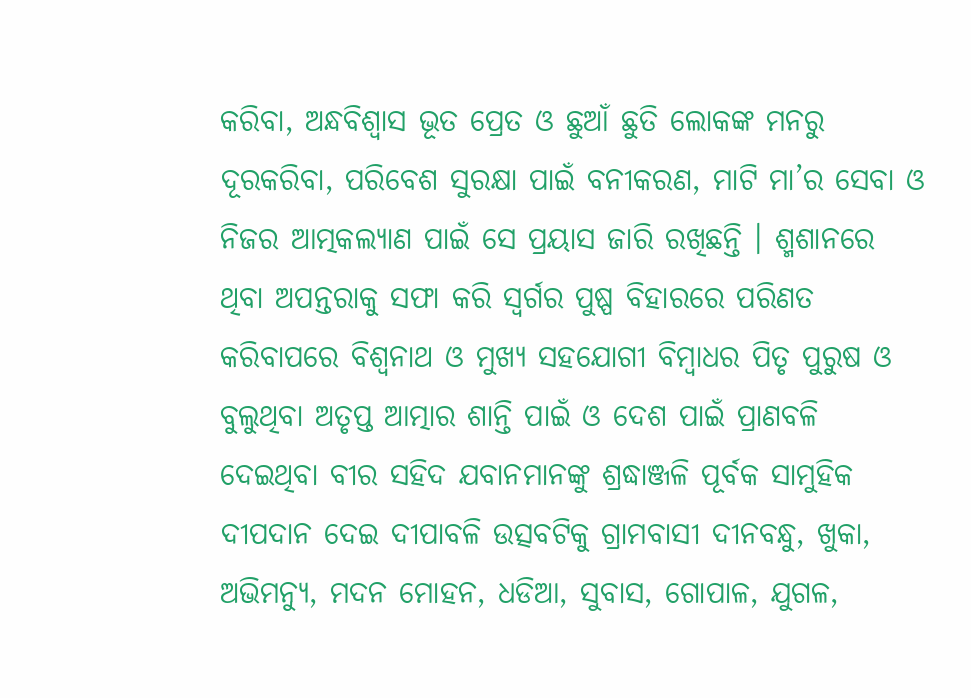କରିବା, ଅନ୍ଧବିଶ୍ୱାସ ଭୂତ ପ୍ରେତ ଓ ଛୁଆଁ ଛୁତି ଲୋକଙ୍କ ମନରୁ ଦୂରକରିବା, ପରିବେଶ ସୁରକ୍ଷା ପାଇଁ ବନୀକରଣ, ମାଟି ମା’ର ସେବା ଓ ନିଜର ଆତ୍ମକଲ୍ୟାଣ ପାଇଁ ସେ ପ୍ରୟାସ ଜାରି ରଖିଛନ୍ତି । ଶ୍ମଶାନରେ ଥିବା ଅପନ୍ତରାକୁ ସଫା କରି ସ୍ୱର୍ଗର ପୁଷ୍ପ ବିହାରରେ ପରିଣତ କରିବାପରେ ବିଶ୍ୱନାଥ ଓ ମୁଖ୍ୟ ସହଯୋଗୀ ବିମ୍ବାଧର ପିତୃ ପୁରୁଷ ଓ ବୁଲୁଥିବା ଅତୃପ୍ତ ଆତ୍ମାର ଶାନ୍ତି ପାଇଁ ଓ ଦେଶ ପାଇଁ ପ୍ରାଣବଳି ଦେଇଥିବା ବୀର ସହିଦ ଯବାନମାନଙ୍କୁ ଶ୍ରଦ୍ଧାଞ୍ଜଳି ପୂର୍ବକ ସାମୁହିକ ଦୀପଦାନ ଦେଇ ଦୀପାବଳି ଉତ୍ସବଟିକୁ ଗ୍ରାମବାସୀ ଦୀନବନ୍ଧୁ, ଖୁକା, ଅଭିମନ୍ୟୁ, ମଦନ ମୋହନ, ଧଡିଆ, ସୁବାସ, ଗୋପାଳ, ଯୁଗଳ,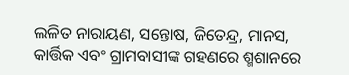ଲଳିତ ନାରାୟଣ, ସନ୍ତୋଷ, ଜିତେନ୍ଦ୍ର, ମାନସ, କାର୍ତ୍ତିକ ଏବଂ ଗ୍ରାମବାସୀଙ୍କ ଗହଣରେ ଶ୍ମଶାନରେ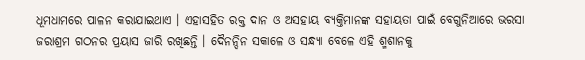ଧୂମଧାମରେ ପାଳନ କରାଯାଇଥାଏ । ଏହାସହିତ ରକ୍ତ ଦାନ ଓ ଅସହାୟ ବ୍ୟକ୍ତିମାନଙ୍କ ସହାୟତା ପାଇଁ ବେଗୁନିଆରେ ଭରସା ଜରାଶ୍ରମ ଗଠନର ପ୍ରୟାସ ଜାରି ରଖିଛନ୍ତି । ଦୈନନ୍ଦିନ ସକାଳେ ଓ ସନ୍ଧ୍ୟା ବେଳେ ଏହି ଶ୍ମଶାନକୁ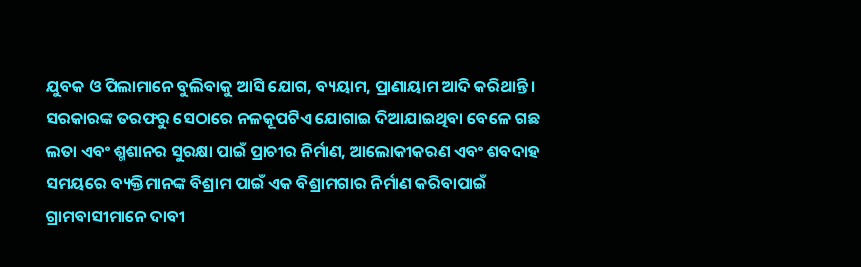ଯୁବକ ଓ ପିଲାମାନେ ବୁଲିବାକୁ ଆସି ଯୋଗ, ବ୍ୟୟାମ, ପ୍ରାଣାୟାମ ଆଦି କରିଥାନ୍ତି । ସରକାରଙ୍କ ତରଫରୁ ସେଠାରେ ନଳକୂପଟିଏ ଯୋଗାଇ ଦିଆଯାଇଥିବା ବେଳେ ଗଛ ଲତା ଏବଂ ଶ୍ମଶାନର ସୁରକ୍ଷା ପାଇଁ ପ୍ରାଚୀର ନିର୍ମାଣ, ଆଲୋକୀକରଣ ଏବଂ ଶବଦାହ ସମୟରେ ବ୍ୟକ୍ତିମାନଙ୍କ ବିଶ୍ରାମ ପାଇଁ ଏକ ବିଶ୍ରାମଗାର ନିର୍ମାଣ କରିବାପାଇଁ ଗ୍ରାମବାସୀମାନେ ଦାବୀ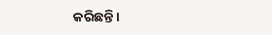କରିଛନ୍ତି।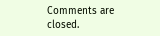Comments are closed.